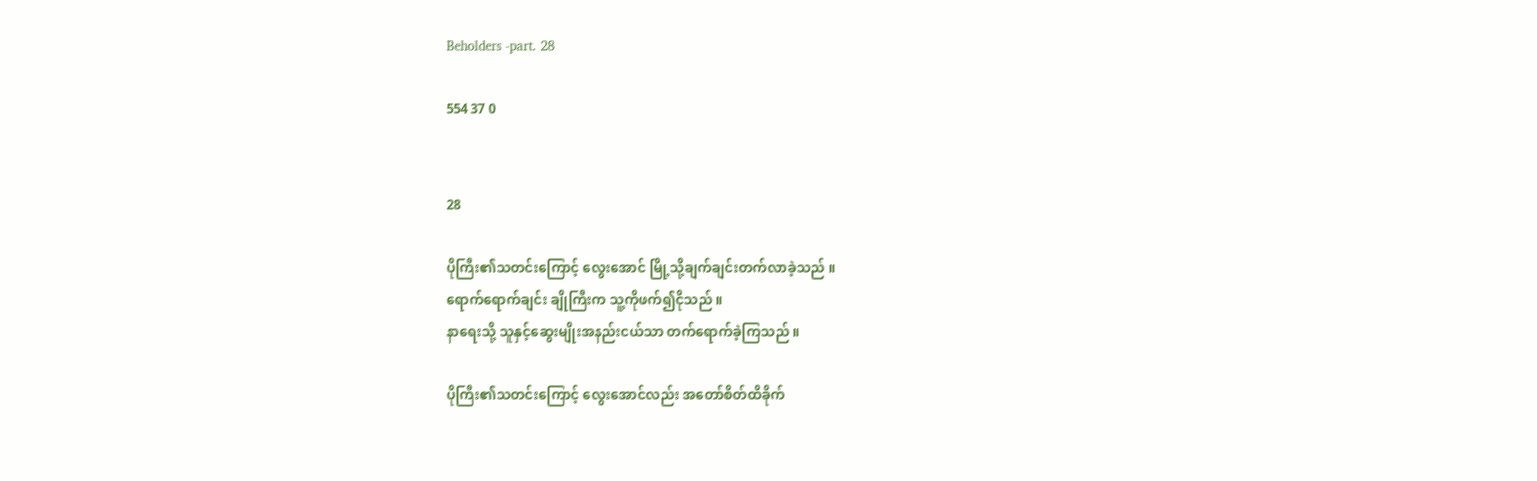Beholders -part. 28

554 37 0


28

ပိုကြီး၏သတင်းကြောင့် လွေးအောင် မြို့သို့ချက်ချင်းတက်လာခဲ့သည် ။
ရောက်ရောက်ချင်း ချိုကြီးက သူ့ကိုဖက်၍ငိုသည် ။
နာရေးသို့ သူနှင့်ဆွေးမျိုးအနည်းငယ်သာ တက်ရောက်ခဲ့ကြသည် ။

ပိုကြီး၏သတင်းကြောင့် လွေးအောင်လည်း အတော်စိတ်ထိခိုက်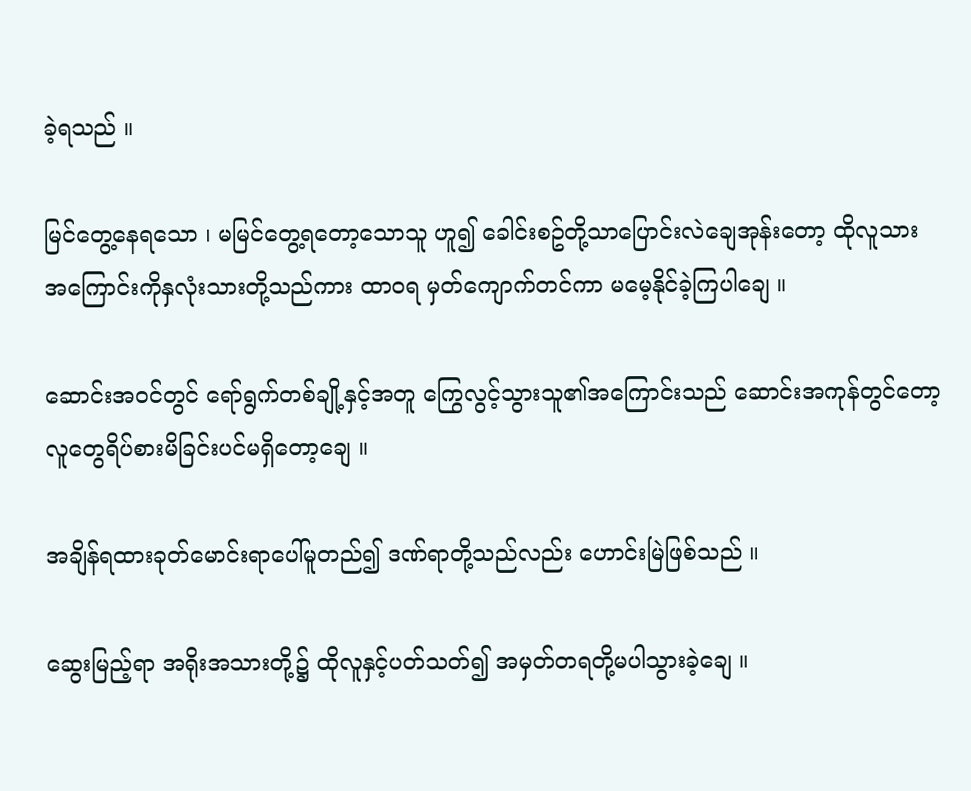ခဲ့ရသည် ။

မြင်တွေ့နေရသော ၊ မမြင်တွေ့ရတော့သောသူ ဟူ၍ ခေါင်းစဥ်တို့သာပြောင်းလဲချေအုန်းတော့ ထိုလူသား အကြောင်းကိုနှလုံးသားတို့သည်ကား ထာဝရ မှတ်ကျောက်တင်ကာ မမေ့နိုင်ခဲ့ကြပါချေ ။

ဆောင်းအဝင်တွင် ရော်ရွက်တစ်ချို့နှင့်အတူ ကြွေလွင့်သွားသူ၏အကြောင်းသည် ဆောင်းအကုန်တွင်တော့ လူတွေရိပ်စားမိခြင်းပင်မရှိတော့ချေ ။

အချိန်ရထားခုတ်မောင်းရာပေါ်မူတည်၍ ဒဏ်ရာတို့သည်လည်း ဟောင်းမြဲဖြစ်သည် ။

ဆွေးမြည့်ရာ အရိုးအသားတို့၌ ထိုလူနှင့်ပတ်သတ်၍ အမှတ်တရတို့မပါသွားခဲ့ချေ ။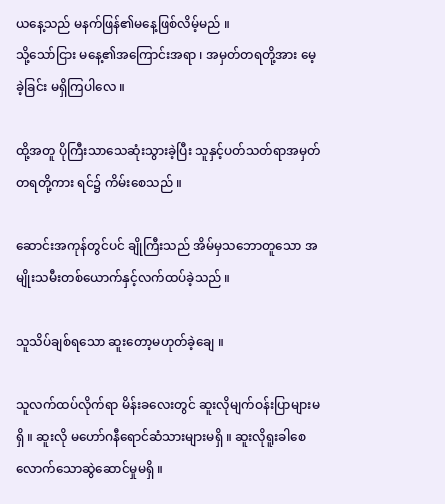ယနေ့သည် မနက်ဖြန်၏မနေ့ဖြစ်လိမ့်မည် ။
သို့သော်ငြား မနေ့၏အကြောင်းအရာ ၊ အမှတ်တရတို့အား မေ့ခဲ့ခြင်း မရှိကြပါလေ ။

ထို့အတူ ပိုကြီးသာသေဆုံးသွားခဲ့ပြီး သူနှင့်ပတ်သတ်ရာအမှတ်တရတို့ကား ရင်၌ ကိမ်းစေသည် ။

ဆောင်းအကုန်တွင်ပင် ချိုကြီးသည် အိမ်မှသဘောတူသော အမျိုးသမီးတစ်ယောက်နှင့်လက်ထပ်ခဲ့သည် ။

သူသိပ်ချစ်ရသော ဆူးတော့မဟုတ်ခဲ့ချေ ။

သူလက်ထပ်လိုက်ရာ မိန်းခလေးတွင် ဆူးလိုမျက်ဝန်းပြာများမရှိ ။ ဆူးလို မဟော်ဂနီရောင်ဆံသားများမရှိ ။ ဆူးလိုရူးခါစေလောက်သောဆွဲဆောင်မှုမရှိ ။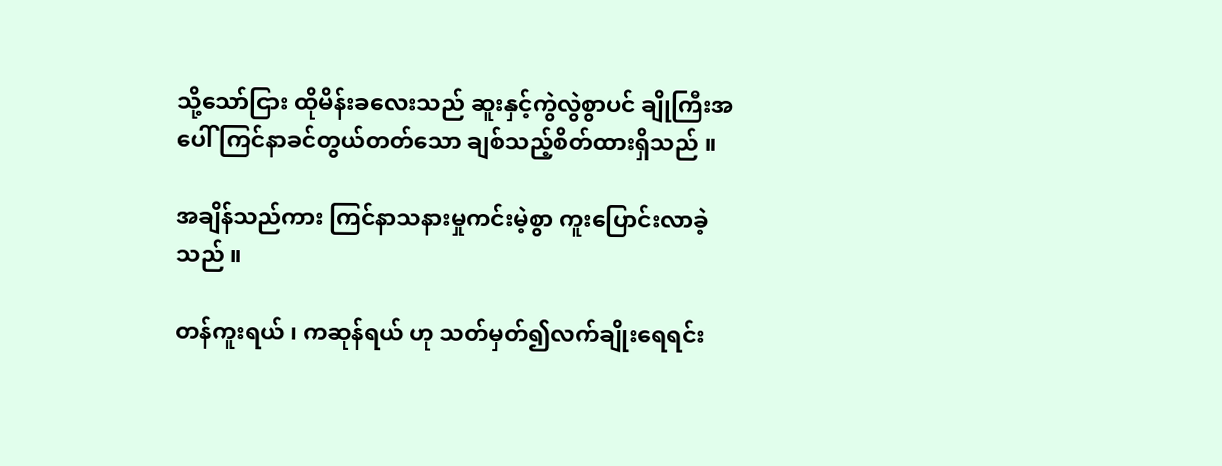သို့သော်ငြား ထိုမိန်းခလေးသည် ဆူးနှင့်ကွဲလွဲစွာပင် ချိုကြီးအပေါ် ကြင်နာခင်တွယ်တတ်သော ချစ်သည့်စိတ်ထားရှိသည် ။

အချိန်သည်ကား ကြင်နာသနားမှုကင်းမဲ့စွာ ကူးပြောင်းလာခဲ့သည် ။

တန်ကူးရယ် ၊ ကဆုန်ရယ် ဟု သတ်မှတ်၍လက်ချိုးရေရင်း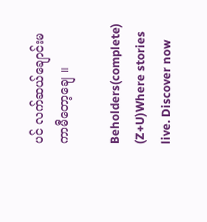ပင် လက်ဆယ်ချောင်းမကာမီတော့ချေ ။

Beholders(complete) (Z+U)Where stories live. Discover now